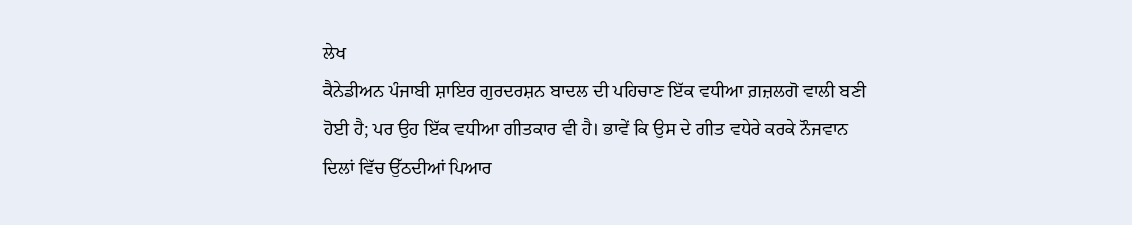ਲੇਖ
ਕੈਨੇਡੀਅਨ ਪੰਜਾਬੀ ਸ਼ਾਇਰ ਗੁਰਦਰਸ਼ਨ ਬਾਦਲ ਦੀ ਪਹਿਚਾਣ ਇੱਕ ਵਧੀਆ ਗ਼ਜ਼ਲਗੋ ਵਾਲੀ ਬਣੀ ਹੋਈ ਹੈ; ਪਰ ਉਹ ਇੱਕ ਵਧੀਆ ਗੀਤਕਾਰ ਵੀ ਹੈ। ਭਾਵੇਂ ਕਿ ਉਸ ਦੇ ਗੀਤ ਵਧੇਰੇ ਕਰਕੇ ਨੌਜਵਾਨ ਦਿਲਾਂ ਵਿੱਚ ਉੱਠਦੀਆਂ ਪਿਆਰ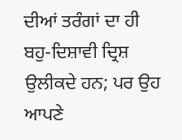ਦੀਆਂ ਤਰੰਗਾਂ ਦਾ ਹੀ ਬਹੁ-ਦਿਸ਼ਾਵੀ ਦ੍ਰਿਸ਼ ਉਲੀਕਦੇ ਹਨ; ਪਰ ਉਹ ਆਪਣੇ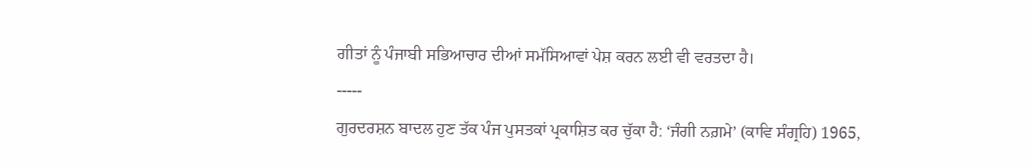ਗੀਤਾਂ ਨੂੰ ਪੰਜਾਬੀ ਸਭਿਆਚਾਰ ਦੀਆਂ ਸਮੱਸਿਆਵਾਂ ਪੇਸ਼ ਕਰਨ ਲਈ ਵੀ ਵਰਤਦਾ ਹੈ।
-----
ਗੁਰਦਰਸ਼ਨ ਬਾਦਲ ਹੁਣ ਤੱਕ ਪੰਜ ਪੁਸਤਕਾਂ ਪ੍ਰਕਾਸ਼ਿਤ ਕਰ ਚੁੱਕਾ ਹੈ: ‘ਜੰਗੀ ਨਗ਼ਮੇ’ (ਕਾਵਿ ਸੰਗ੍ਰਹਿ) 1965,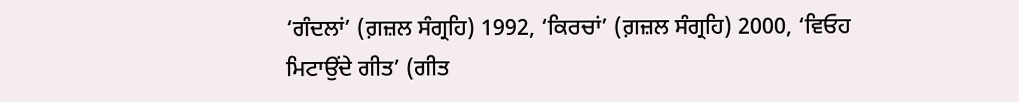‘ਗੰਦਲਾਂ’ (ਗ਼ਜ਼ਲ ਸੰਗ੍ਰਹਿ) 1992, ‘ਕਿਰਚਾਂ’ (ਗ਼ਜ਼ਲ ਸੰਗ੍ਰਹਿ) 2000, ‘ਵਿਓਹ ਮਿਟਾਉਂਦੇ ਗੀਤ’ (ਗੀਤ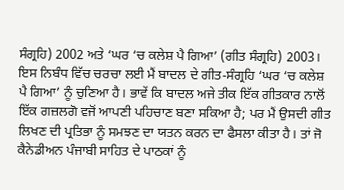ਸੰਗ੍ਰਹਿ) 2002 ਅਤੇ ‘ਘਰ ‘ਚ ਕਲੇਸ਼ ਪੈ ਗਿਆ’ (ਗੀਤ ਸੰਗ੍ਰਹਿ) 2003।
ਇਸ ਨਿਬੰਧ ਵਿੱਚ ਚਰਚਾ ਲਈ ਮੈਂ ਬਾਦਲ ਦੇ ਗੀਤ-ਸੰਗ੍ਰਹਿ ‘ਘਰ ‘ਚ ਕਲੇਸ਼ ਪੈ ਗਿਆ’ ਨੂੰ ਚੁਣਿਆ ਹੈ। ਭਾਵੇਂ ਕਿ ਬਾਦਲ ਅਜੇ ਤੀਕ ਇੱਕ ਗੀਤਕਾਰ ਨਾਲੋਂ ਇੱਕ ਗਜ਼ਲਗੋ ਵਜੋਂ ਆਪਣੀ ਪਹਿਚਾਣ ਬਣਾ ਸਕਿਆ ਹੈ; ਪਰ ਮੈਂ ਉਸਦੀ ਗੀਤ ਲਿਖਣ ਦੀ ਪ੍ਰਤਿਭਾ ਨੂੰ ਸਮਝਣ ਦਾ ਯਤਨ ਕਰਨ ਦਾ ਫੈਸਲਾ ਕੀਤਾ ਹੈ। ਤਾਂ ਜੋ ਕੈਨੇਡੀਅਨ ਪੰਜਾਬੀ ਸਾਹਿਤ ਦੇ ਪਾਠਕਾਂ ਨੂੰ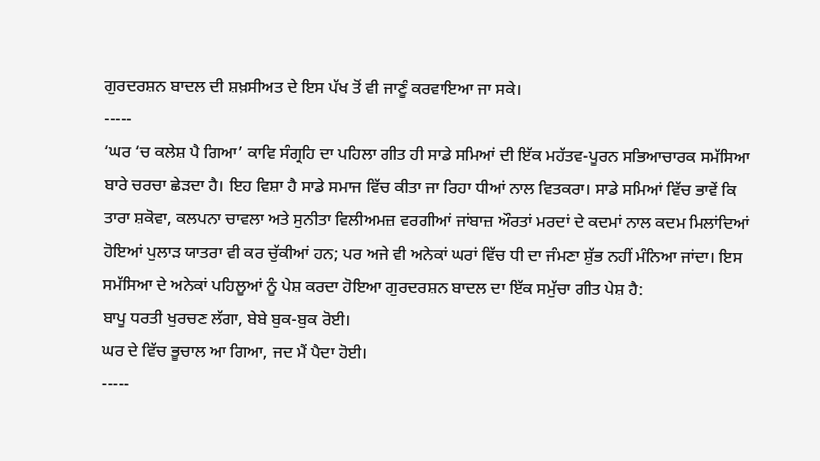ਗੁਰਦਰਸ਼ਨ ਬਾਦਲ ਦੀ ਸ਼ਖ਼ਸੀਅਤ ਦੇ ਇਸ ਪੱਖ ਤੋਂ ਵੀ ਜਾਣੂੰ ਕਰਵਾਇਆ ਜਾ ਸਕੇ।
-----
‘ਘਰ ‘ਚ ਕਲੇਸ਼ ਪੈ ਗਿਆ’ ਕਾਵਿ ਸੰਗ੍ਰਹਿ ਦਾ ਪਹਿਲਾ ਗੀਤ ਹੀ ਸਾਡੇ ਸਮਿਆਂ ਦੀ ਇੱਕ ਮਹੱਤਵ-ਪੂਰਨ ਸਭਿਆਚਾਰਕ ਸਮੱਸਿਆ ਬਾਰੇ ਚਰਚਾ ਛੇੜਦਾ ਹੈ। ਇਹ ਵਿਸ਼ਾ ਹੈ ਸਾਡੇ ਸਮਾਜ ਵਿੱਚ ਕੀਤਾ ਜਾ ਰਿਹਾ ਧੀਆਂ ਨਾਲ ਵਿਤਕਰਾ। ਸਾਡੇ ਸਮਿਆਂ ਵਿੱਚ ਭਾਵੇਂ ਕਿ ਤਾਰਾ ਸ਼ਕੋਵਾ, ਕਲਪਨਾ ਚਾਵਲਾ ਅਤੇ ਸੁਨੀਤਾ ਵਿਲੀਅਮਜ਼ ਵਰਗੀਆਂ ਜਾਂਬਾਜ਼ ਔਰਤਾਂ ਮਰਦਾਂ ਦੇ ਕਦਮਾਂ ਨਾਲ ਕਦਮ ਮਿਲਾਂਦਿਆਂ ਹੋਇਆਂ ਪੁਲਾੜ ਯਾਤਰਾ ਵੀ ਕਰ ਚੁੱਕੀਆਂ ਹਨ; ਪਰ ਅਜੇ ਵੀ ਅਨੇਕਾਂ ਘਰਾਂ ਵਿੱਚ ਧੀ ਦਾ ਜੰਮਣਾ ਸ਼ੁੱਭ ਨਹੀਂ ਮੰਨਿਆ ਜਾਂਦਾ। ਇਸ ਸਮੱਸਿਆ ਦੇ ਅਨੇਕਾਂ ਪਹਿਲੂਆਂ ਨੂੰ ਪੇਸ਼ ਕਰਦਾ ਹੋਇਆ ਗੁਰਦਰਸ਼ਨ ਬਾਦਲ ਦਾ ਇੱਕ ਸਮੁੱਚਾ ਗੀਤ ਪੇਸ਼ ਹੈ:
ਬਾਪੂ ਧਰਤੀ ਖੁਰਚਣ ਲੱਗਾ, ਬੇਬੇ ਬੁਕ-ਬੁਕ ਰੋਈ।
ਘਰ ਦੇ ਵਿੱਚ ਭੂਚਾਲ ਆ ਗਿਆ, ਜਦ ਮੈਂ ਪੈਦਾ ਹੋਈ।
-----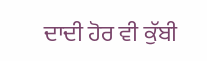ਦਾਦੀ ਹੋਰ ਵੀ ਕੁੱਬੀ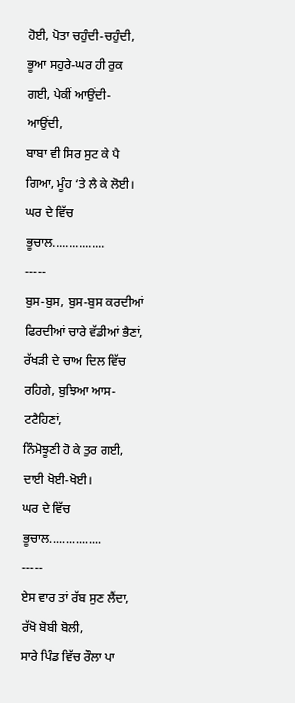ਹੋਈ, ਪੋਤਾ ਚਹੁੰਦੀ-ਚਹੁੰਦੀ,
ਭੂਆ ਸਹੁਰੇ-ਘਰ ਹੀ ਰੁਕ ਗਈ, ਪੇਕੀਂ ਆਉਂਦੀ-ਆਉਂਦੀ,
ਬਾਬਾ ਵੀ ਸਿਰ ਸੁਟ ਕੇ ਪੈ ਗਿਆ, ਮੂੰਹ ‘ਤੇ ਲੈ ਕੇ ਲੋਈ।
ਘਰ ਦੇ ਵਿੱਚ ਭੂਚਾਲ................
-----
ਬੁਸ-ਬੁਸ, ਬੁਸ-ਬੁਸ ਕਰਦੀਆਂ ਫਿਰਦੀਆਂ ਚਾਰੇ ਵੱਡੀਆਂ ਭੈਣਾਂ,
ਰੱਖੜੀ ਦੇ ਚਾਅ ਦਿਲ ਵਿੱਚ ਰਹਿਗੇ, ਬੁਝਿਆ ਆਸ-ਟਟੈਹਿਣਾਂ,
ਨਿੰਮੋਝੂਣੀ ਹੋ ਕੇ ਤੁਰ ਗਈ, ਦਾਈ ਖੋਈ-ਖੋਈ।
ਘਰ ਦੇ ਵਿੱਚ ਭੂਚਾਲ................
-----
ਏਸ ਵਾਰ ਤਾਂ ਰੱਬ ਸੁਣ ਲੈਂਦਾ, ਰੱਖੋ ਬੋਬੀ ਬੋਲੀ,
ਸਾਰੇ ਪਿੰਡ ਵਿੱਚ ਰੌਲਾ ਪਾ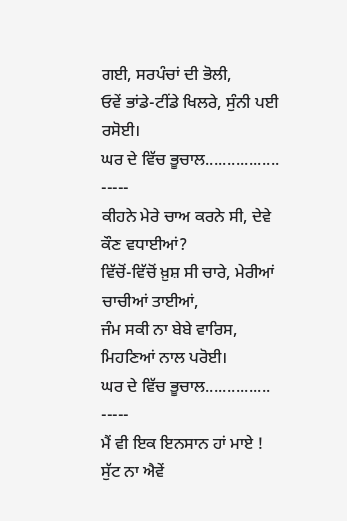ਗਈ, ਸਰਪੰਚਾਂ ਦੀ ਭੋਲੀ,
ਓਵੇਂ ਭਾਂਡੇ-ਟੀਂਡੇ ਖਿਲਰੇ, ਸੁੰਨੀ ਪਈ ਰਸੋਈ।
ਘਰ ਦੇ ਵਿੱਚ ਭੂਚਾਲ.................
-----
ਕੀਹਨੇ ਮੇਰੇ ਚਾਅ ਕਰਨੇ ਸੀ, ਦੇਵੇ ਕੌਣ ਵਧਾਈਆਂ?
ਵਿੱਚੋਂ-ਵਿੱਚੋਂ ਖ਼ੁਸ਼ ਸੀ ਚਾਰੇ, ਮੇਰੀਆਂ ਚਾਚੀਆਂ ਤਾਈਆਂ,
ਜੰਮ ਸਕੀ ਨਾ ਬੇਬੇ ਵਾਰਿਸ, ਮਿਹਣਿਆਂ ਨਾਲ ਪਰੋਈ।
ਘਰ ਦੇ ਵਿੱਚ ਭੂਚਾਲ...............
-----
ਮੈਂ ਵੀ ਇਕ ਇਨਸਾਨ ਹਾਂ ਮਾਏ ! ਸੁੱਟ ਨਾ ਐਵੇਂ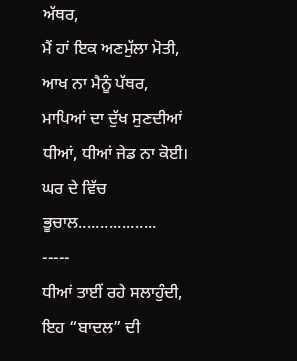ਅੱਥਰ,
ਮੈਂ ਹਾਂ ਇਕ ਅਣਮੁੱਲਾ ਮੋਤੀ, ਆਖ ਨਾ ਮੈਨੂੰ ਪੱਥਰ,
ਮਾਪਿਆਂ ਦਾ ਦੁੱਖ ਸੁਣਦੀਆਂ ਧੀਆਂ, ਧੀਆਂ ਜੇਡ ਨਾ ਕੋਈ।
ਘਰ ਦੇ ਵਿੱਚ ਭੂਚਾਲ..................
-----
ਧੀਆਂ ਤਾਈਂ ਰਹੇ ਸਲਾਹੁੰਦੀ, ਇਹ “ਬਾਦਲ” ਦੀ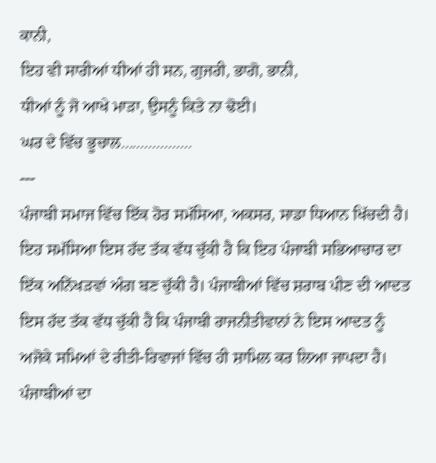ਕਾਨੀ,
ਇਹ ਵੀ ਸਾਰੀਆਂ ਧੀਆਂ ਹੀ ਸਨ, ਗੁਜਰੀ, ਭਾਗੋ, ਭਾਨੀ,
ਧੀਆਂ ਨੂੰ ਜੋ ਆਖੇ ਮਾੜਾ, ਉਸਨੂੰ ਕਿਤੇ ਨਾ ਢੋਈ।
ਘਰ ਦੇ ਵਿੱਚ ਭੂਚਾਲ..................
---
ਪੰਜਾਬੀ ਸਮਾਜ ਵਿੱਚ ਇੱਕ ਹੋਰ ਸਮੱਸਿਆ, ਅਕਸਰ, ਸਾਡਾ ਧਿਆਨ ਖਿੱਚਦੀ ਹੈ। ਇਹ ਸਮੱਸਿਆ ਇਸ ਹੱਦ ਤੱਕ ਵੱਧ ਚੁੱਕੀ ਹੈ ਕਿ ਇਹ ਪੰਜਾਬੀ ਸਭਿਆਚਾਰ ਦਾ ਇੱਕ ਅਨਿੱਖੜਵਾਂ ਅੰਗ ਬਣ ਚੁੱਕੀ ਹੈ। ਪੰਜਾਬੀਆਂ ਵਿੱਚ ਸ਼ਰਾਬ ਪੀਣ ਦੀ ਆਦਤ ਇਸ ਹੱਦ ਤੱਕ ਵੱਧ ਚੁੱਕੀ ਹੈ ਕਿ ਪੰਜਾਬੀ ਰਾਜਨੀਤੀਵਾਨਾਂ ਨੇ ਇਸ ਆਦਤ ਨੂੰ ਅਜੋਕੇ ਸਮਿਆਂ ਦੇ ਰੀਤੀ-ਰਿਵਾਜਾਂ ਵਿੱਚ ਹੀ ਸ਼ਾਮਿਲ ਕਰ ਲਿਆ ਜਾਪਦਾ ਹੈ। ਪੰਜਾਬੀਆਂ ਦਾ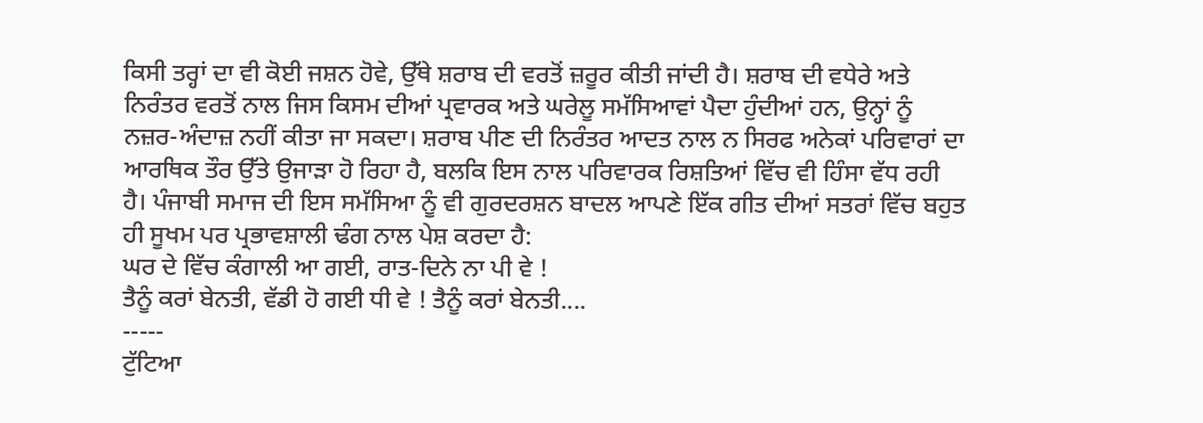ਕਿਸੀ ਤਰ੍ਹਾਂ ਦਾ ਵੀ ਕੋਈ ਜਸ਼ਨ ਹੋਵੇ, ਉੱਥੇ ਸ਼ਰਾਬ ਦੀ ਵਰਤੋਂ ਜ਼ਰੂਰ ਕੀਤੀ ਜਾਂਦੀ ਹੈ। ਸ਼ਰਾਬ ਦੀ ਵਧੇਰੇ ਅਤੇ ਨਿਰੰਤਰ ਵਰਤੋਂ ਨਾਲ ਜਿਸ ਕਿਸਮ ਦੀਆਂ ਪ੍ਰਵਾਰਕ ਅਤੇ ਘਰੇਲੂ ਸਮੱਸਿਆਵਾਂ ਪੈਦਾ ਹੁੰਦੀਆਂ ਹਨ, ਉਨ੍ਹਾਂ ਨੂੰ ਨਜ਼ਰ-ਅੰਦਾਜ਼ ਨਹੀਂ ਕੀਤਾ ਜਾ ਸਕਦਾ। ਸ਼ਰਾਬ ਪੀਣ ਦੀ ਨਿਰੰਤਰ ਆਦਤ ਨਾਲ ਨ ਸਿਰਫ ਅਨੇਕਾਂ ਪਰਿਵਾਰਾਂ ਦਾ ਆਰਥਿਕ ਤੌਰ ਉੱਤੇ ਉਜਾੜਾ ਹੋ ਰਿਹਾ ਹੈ, ਬਲਕਿ ਇਸ ਨਾਲ ਪਰਿਵਾਰਕ ਰਿਸ਼ਤਿਆਂ ਵਿੱਚ ਵੀ ਹਿੰਸਾ ਵੱਧ ਰਹੀ ਹੈ। ਪੰਜਾਬੀ ਸਮਾਜ ਦੀ ਇਸ ਸਮੱਸਿਆ ਨੂੰ ਵੀ ਗੁਰਦਰਸ਼ਨ ਬਾਦਲ ਆਪਣੇ ਇੱਕ ਗੀਤ ਦੀਆਂ ਸਤਰਾਂ ਵਿੱਚ ਬਹੁਤ ਹੀ ਸੂਖਮ ਪਰ ਪ੍ਰਭਾਵਸ਼ਾਲੀ ਢੰਗ ਨਾਲ ਪੇਸ਼ ਕਰਦਾ ਹੈ:
ਘਰ ਦੇ ਵਿੱਚ ਕੰਗਾਲੀ ਆ ਗਈ, ਰਾਤ-ਦਿਨੇ ਨਾ ਪੀ ਵੇ !
ਤੈਨੂੰ ਕਰਾਂ ਬੇਨਤੀ, ਵੱਡੀ ਹੋ ਗਈ ਧੀ ਵੇ ! ਤੈਨੂੰ ਕਰਾਂ ਬੇਨਤੀ....
-----
ਟੁੱਟਿਆ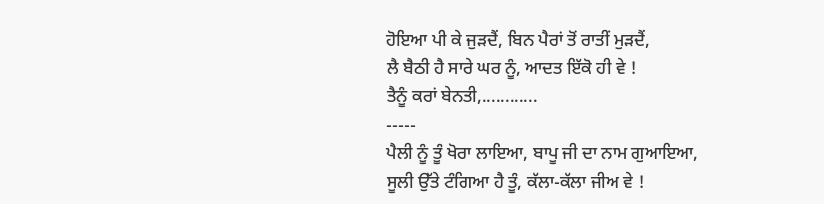ਹੋਇਆ ਪੀ ਕੇ ਜੁੜਦੈਂ, ਬਿਨ ਪੈਰਾਂ ਤੋਂ ਰਾਤੀਂ ਮੁੜਦੈਂ,
ਲੈ ਬੈਠੀ ਹੈ ਸਾਰੇ ਘਰ ਨੂੰ, ਆਦਤ ਇੱਕੋ ਹੀ ਵੇ !
ਤੈਨੂੰ ਕਰਾਂ ਬੇਨਤੀ,............
-----
ਪੈਲੀ ਨੂੰ ਤੂੰ ਖੋਰਾ ਲਾਇਆ, ਬਾਪੂ ਜੀ ਦਾ ਨਾਮ ਗੁਆਇਆ,
ਸੂਲੀ ਉੱਤੇ ਟੰਗਿਆ ਹੈ ਤੂੰ, ਕੱਲਾ-ਕੱਲਾ ਜੀਅ ਵੇ !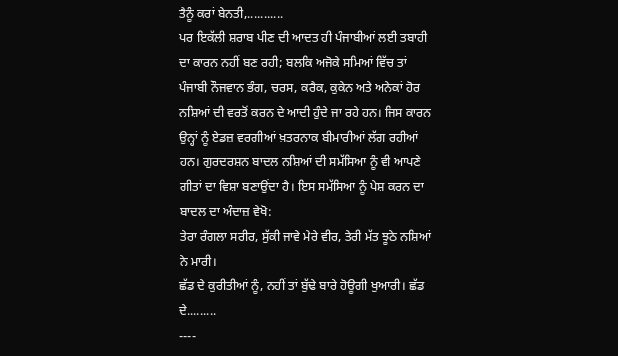ਤੈਨੂੰ ਕਰਾਂ ਬੇਨਤੀ,...........
ਪਰ ਇਕੱਲੀ ਸ਼ਰਾਬ ਪੀਣ ਦੀ ਆਦਤ ਹੀ ਪੰਜਾਬੀਆਂ ਲਈ ਤਬਾਹੀ ਦਾ ਕਾਰਨ ਨਹੀਂ ਬਣ ਰਹੀ; ਬਲਕਿ ਅਜੋਕੇ ਸਮਿਆਂ ਵਿੱਚ ਤਾਂ ਪੰਜਾਬੀ ਨੌਜਵਾਨ ਭੰਗ, ਚਰਸ, ਕਰੈਕ, ਕੁਕੇਨ ਅਤੇ ਅਨੇਕਾਂ ਹੋਰ ਨਸ਼ਿਆਂ ਦੀ ਵਰਤੋਂ ਕਰਨ ਦੇ ਆਦੀ ਹੁੰਦੇ ਜਾ ਰਹੇ ਹਨ। ਜਿਸ ਕਾਰਨ ਉਨ੍ਹਾਂ ਨੂੰ ਏਡਜ਼ ਵਰਗੀਆਂ ਖ਼ਤਰਨਾਕ ਬੀਮਾਰੀਆਂ ਲੱਗ ਰਹੀਆਂ ਹਨ। ਗੁਰਦਰਸ਼ਨ ਬਾਦਲ ਨਸ਼ਿਆਂ ਦੀ ਸਮੱਸਿਆ ਨੂੰ ਵੀ ਆਪਣੇ ਗੀਤਾਂ ਦਾ ਵਿਸ਼ਾ ਬਣਾਉਂਦਾ ਹੈ। ਇਸ ਸਮੱਸਿਆ ਨੂੰ ਪੇਸ਼ ਕਰਨ ਦਾ ਬਾਦਲ ਦਾ ਅੰਦਾਜ਼ ਵੇਖੋ:
ਤੇਰਾ ਰੰਗਲਾ ਸਰੀਰ, ਸੁੱਕੀ ਜਾਵੇ ਮੇਰੇ ਵੀਰ, ਤੇਰੀ ਮੱਤ ਝੂਠੇ ਨਸ਼ਿਆਂ ਨੇ ਮਾਰੀ।
ਛੱਡ ਦੇ ਕੁਰੀਤੀਆਂ ਨੂੰ, ਨਹੀਂ ਤਾਂ ਬੁੱਢੇ ਬਾਰੇ ਹੋਊਗੀ ਖੁਆਰੀ। ਛੱਡ ਦੇ.........
----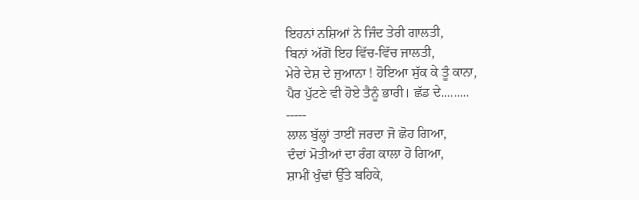ਇਹਨਾਂ ਨਸ਼ਿਆਂ ਨੇ ਜਿੰਦ ਤੇਰੀ ਗਾਲਤੀ,
ਬਿਨਾਂ ਅੱਗੋਂ ਇਹ ਵਿੱਚ-ਵਿੱਚ ਜਾਲਤੀ,
ਮੇਰੇ ਦੇਸ਼ ਦੇ ਜੁਆਨਾ ! ਹੋਇਆ ਸੁੱਕ ਕੇ ਤੂੰ ਕਾਨਾ,
ਪੈਰ ਪੁੱਟਣੇ ਵੀ ਹੋਏ ਤੈਨੂੰ ਭਾਰੀ। ਛੱਡ ਦੇ.........
-----
ਲਾਲ ਬੁੱਲ੍ਹਾਂ ਤਾਈਂ ਜਰਦਾ ਜੋ ਛੋਹ ਗਿਆ,
ਦੰਦਾਂ ਮੋਤੀਆਂ ਦਾ ਰੰਗ ਕਾਲਾ ਹੋ ਗਿਆ,
ਸ਼ਾਮੀਂ ਖੁੰਢਾਂ ਉੱਤੇ ਬਹਿਕੇ,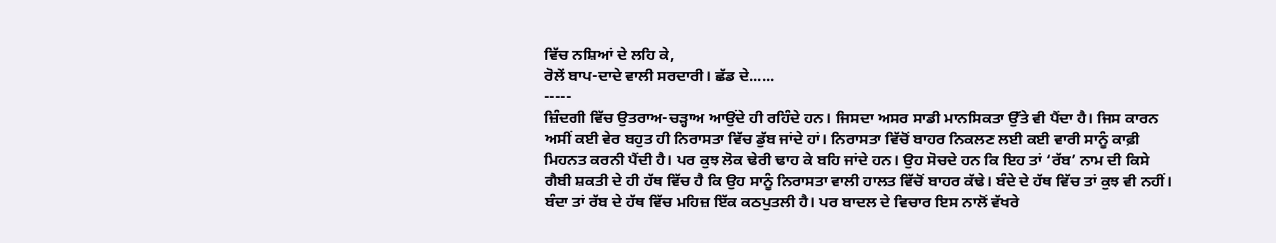ਵਿੱਚ ਨਸ਼ਿਆਂ ਦੇ ਲਹਿ ਕੇ,
ਰੋਲੇਂ ਬਾਪ-ਦਾਦੇ ਵਾਲੀ ਸਰਦਾਰੀ। ਛੱਡ ਦੇ......
-----
ਜ਼ਿੰਦਗੀ ਵਿੱਚ ਉਤਰਾਅ-ਚੜ੍ਹਾਅ ਆਉਂਦੇ ਹੀ ਰਹਿੰਦੇ ਹਨ। ਜਿਸਦਾ ਅਸਰ ਸਾਡੀ ਮਾਨਸਿਕਤਾ ਉੱਤੇ ਵੀ ਪੈਂਦਾ ਹੈ। ਜਿਸ ਕਾਰਨ ਅਸੀਂ ਕਈ ਵੇਰ ਬਹੁਤ ਹੀ ਨਿਰਾਸਤਾ ਵਿੱਚ ਡੁੱਬ ਜਾਂਦੇ ਹਾਂ। ਨਿਰਾਸਤਾ ਵਿੱਚੋਂ ਬਾਹਰ ਨਿਕਲਣ ਲਈ ਕਈ ਵਾਰੀ ਸਾਨੂੰ ਕਾਫ਼ੀ ਮਿਹਨਤ ਕਰਨੀ ਪੈਂਦੀ ਹੈ। ਪਰ ਕੁਝ ਲੋਕ ਢੇਰੀ ਢਾਹ ਕੇ ਬਹਿ ਜਾਂਦੇ ਹਨ। ਉਹ ਸੋਚਦੇ ਹਨ ਕਿ ਇਹ ਤਾਂ ‘ਰੱਬ’ ਨਾਮ ਦੀ ਕਿਸੇ ਗੈਬੀ ਸ਼ਕਤੀ ਦੇ ਹੀ ਹੱਥ ਵਿੱਚ ਹੈ ਕਿ ਉਹ ਸਾਨੂੰ ਨਿਰਾਸਤਾ ਵਾਲੀ ਹਾਲਤ ਵਿੱਚੋਂ ਬਾਹਰ ਕੱਢੇ। ਬੰਦੇ ਦੇ ਹੱਥ ਵਿੱਚ ਤਾਂ ਕੁਝ ਵੀ ਨਹੀਂ। ਬੰਦਾ ਤਾਂ ਰੱਬ ਦੇ ਹੱਥ ਵਿੱਚ ਮਹਿਜ਼ ਇੱਕ ਕਠਪੁਤਲੀ ਹੈ। ਪਰ ਬਾਦਲ ਦੇ ਵਿਚਾਰ ਇਸ ਨਾਲੋਂ ਵੱਖਰੇ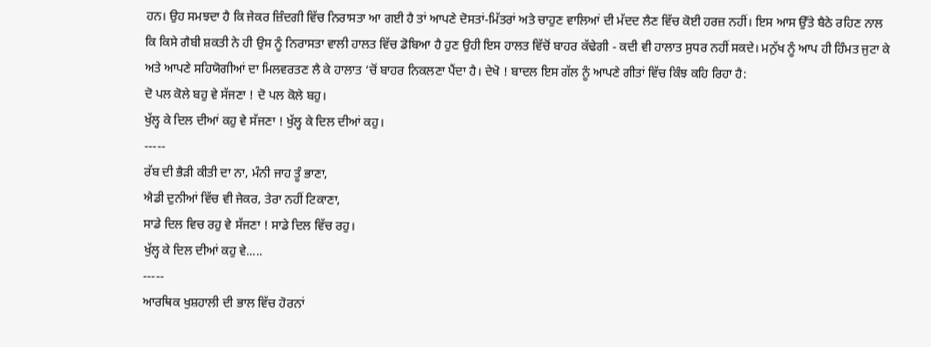ਹਨ। ਉਹ ਸਮਝਦਾ ਹੈ ਕਿ ਜੇਕਰ ਜ਼ਿੰਦਗੀ ਵਿੱਚ ਨਿਰਾਸਤਾ ਆ ਗਈ ਹੈ ਤਾਂ ਆਪਣੇ ਦੋਸਤਾਂ-ਮਿੱਤਰਾਂ ਅਤੇ ਚਾਹੁਣ ਵਾਲਿਆਂ ਦੀ ਮੱਦਦ ਲੈਣ ਵਿੱਚ ਕੋਈ ਹਰਜ਼ ਨਹੀਂ। ਇਸ ਆਸ ਉੱਤੇ ਬੈਠੇ ਰਹਿਣ ਨਾਲ ਕਿ ਕਿਸੇ ਗੈਬੀ ਸ਼ਕਤੀ ਨੇ ਹੀ ਉਸ ਨੂੰ ਨਿਰਾਸਤਾ ਵਾਲੀ ਹਾਲਤ ਵਿੱਚ ਡੋਬਿਆ ਹੈ ਹੁਣ ਉਹੀ ਇਸ ਹਾਲਤ ਵਿੱਚੋਂ ਬਾਹਰ ਕੱਢੇਗੀ - ਕਦੀ ਵੀ ਹਾਲਾਤ ਸੁਧਰ ਨਹੀਂ ਸਕਦੇ। ਮਨੁੱਖ ਨੂੰ ਆਪ ਹੀ ਹਿੰਮਤ ਜੁਟਾ ਕੇ ਅਤੇ ਆਪਣੇ ਸਹਿਯੋਗੀਆਂ ਦਾ ਮਿਲਵਰਤਣ ਲੈ ਕੇ ਹਾਲਾਤ ‘ਚੋਂ ਬਾਹਰ ਨਿਕਲਣਾ ਪੈਂਦਾ ਹੈ। ਦੇਖੋ ! ਬਾਦਲ ਇਸ ਗੱਲ ਨੂੰ ਆਪਣੇ ਗੀਤਾਂ ਵਿੱਚ ਕਿੰਝ ਕਹਿ ਰਿਹਾ ਹੈ:
ਦੋ ਪਲ ਕੋਲੇ ਬਹੁ ਵੇ ਸੱਜਣਾ ! ਦੋ ਪਲ ਕੋਲੇ ਬਹੁ।
ਖੁੱਲ੍ਹ ਕੇ ਦਿਲ ਦੀਆਂ ਕਹੁ ਵੇ ਸੱਜਣਾ ! ਖੁੱਲ੍ਹ ਕੇ ਦਿਲ ਦੀਆਂ ਕਹੁ।
-----
ਰੱਬ ਦੀ ਭੈੜੀ ਕੀਤੀ ਦਾ ਨਾ, ਮੰਨੀ ਜਾਹ ਤੂੰ ਭਾਣਾ,
ਐਡੀ ਦੁਨੀਆਂ ਵਿੱਚ ਵੀ ਜੇਕਰ, ਤੇਰਾ ਨਹੀਂ ਟਿਕਾਣਾ,
ਸਾਡੇ ਦਿਲ ਵਿਚ ਰਹੁ ਵੇ ਸੱਜਣਾ ! ਸਾਡੇ ਦਿਲ ਵਿੱਚ ਰਹੁ।
ਖੁੱਲ੍ਹ ਕੇ ਦਿਲ ਦੀਆਂ ਕਹੁ ਵੇ.....
-----
ਆਰਥਿਕ ਖੁਸ਼ਹਾਲੀ ਦੀ ਭਾਲ ਵਿੱਚ ਹੋਰਨਾਂ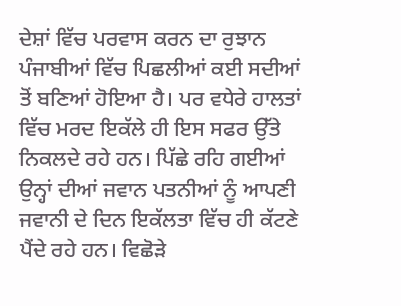ਦੇਸ਼ਾਂ ਵਿੱਚ ਪਰਵਾਸ ਕਰਨ ਦਾ ਰੁਝਾਨ ਪੰਜਾਬੀਆਂ ਵਿੱਚ ਪਿਛਲੀਆਂ ਕਈ ਸਦੀਆਂ ਤੋਂ ਬਣਿਆਂ ਹੋਇਆ ਹੈ। ਪਰ ਵਧੇਰੇ ਹਾਲਤਾਂ ਵਿੱਚ ਮਰਦ ਇਕੱਲੇ ਹੀ ਇਸ ਸਫਰ ਉੱਤੇ ਨਿਕਲਦੇ ਰਹੇ ਹਨ। ਪਿੱਛੇ ਰਹਿ ਗਈਆਂ ਉਨ੍ਹਾਂ ਦੀਆਂ ਜਵਾਨ ਪਤਨੀਆਂ ਨੂੰ ਆਪਣੀ ਜਵਾਨੀ ਦੇ ਦਿਨ ਇਕੱਲਤਾ ਵਿੱਚ ਹੀ ਕੱਟਣੇ ਪੈਂਦੇ ਰਹੇ ਹਨ। ਵਿਛੋੜੇ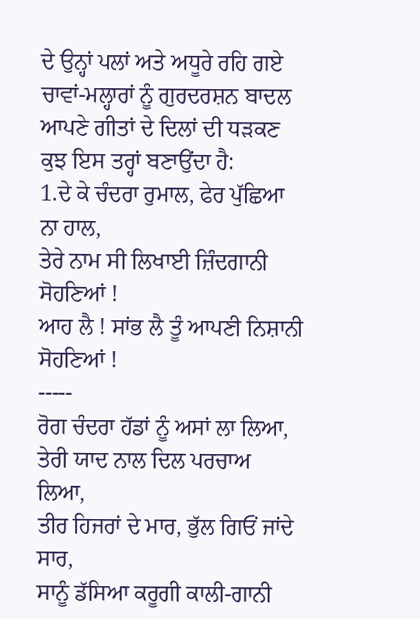ਦੇ ਉਨ੍ਹਾਂ ਪਲਾਂ ਅਤੇ ਅਧੂਰੇ ਰਹਿ ਗਏ ਚਾਵਾਂ-ਮਲ੍ਹਾਰਾਂ ਨੂੰ ਗੁਰਦਰਸ਼ਨ ਬਾਦਲ ਆਪਣੇ ਗੀਤਾਂ ਦੇ ਦਿਲਾਂ ਦੀ ਧੜਕਣ ਕੁਝ ਇਸ ਤਰ੍ਹਾਂ ਬਣਾਉਂਦਾ ਹੈ:
1.ਦੇ ਕੇ ਚੰਦਰਾ ਰੁਮਾਲ, ਫੇਰ ਪੁੱਛਿਆ ਨਾ ਹਾਲ,
ਤੇਰੇ ਨਾਮ ਸੀ ਲਿਖਾਈ ਜ਼ਿੰਦਗਾਨੀ ਸੋਹਣਿਆਂ !
ਆਹ ਲੈ ! ਸਾਂਭ ਲੈ ਤੂੰ ਆਪਣੀ ਨਿਸ਼ਾਨੀ ਸੋਹਣਿਆਂ !
-----
ਰੋਗ ਚੰਦਰਾ ਹੱਡਾਂ ਨੂੰ ਅਸਾਂ ਲਾ ਲਿਆ,
ਤੇਰੀ ਯਾਦ ਨਾਲ ਦਿਲ ਪਰਚਾਅ ਲਿਆ,
ਤੀਰ ਹਿਜਰਾਂ ਦੇ ਮਾਰ, ਭੁੱਲ ਗਿਓਂ ਜਾਂਦੇ ਸਾਰ,
ਸਾਨੂੰ ਡੱਸਿਆ ਕਰੂਗੀ ਕਾਲੀ-ਗਾਨੀ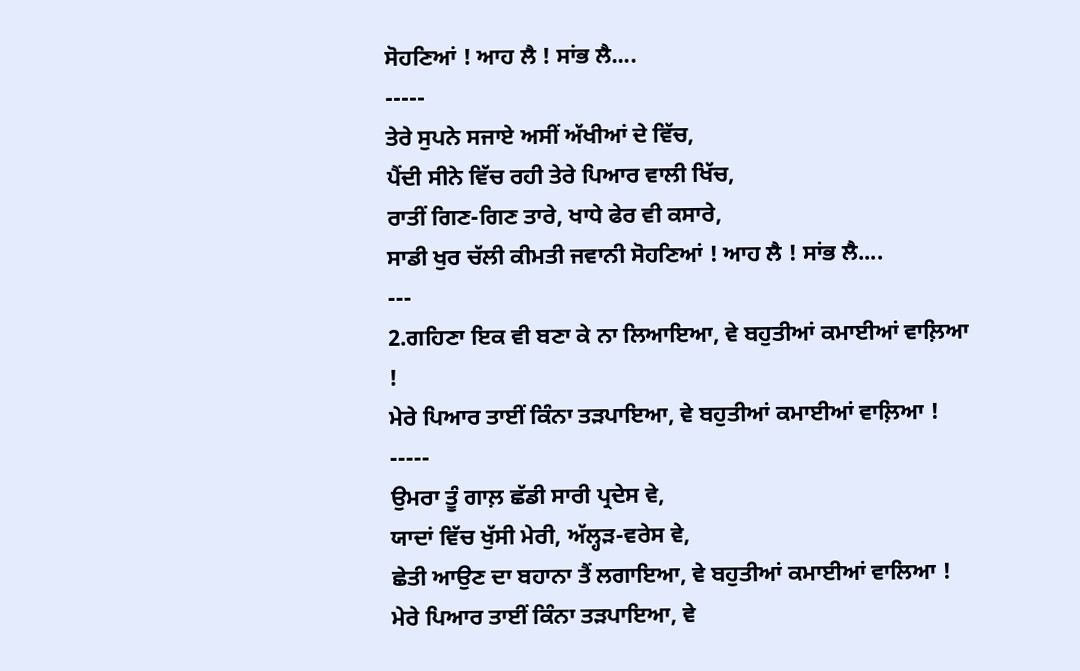ਸੋਹਣਿਆਂ ! ਆਹ ਲੈ ! ਸਾਂਭ ਲੈ....
-----
ਤੇਰੇ ਸੁਪਨੇ ਸਜਾਏ ਅਸੀਂ ਅੱਖੀਆਂ ਦੇ ਵਿੱਚ,
ਪੈਂਦੀ ਸੀਨੇ ਵਿੱਚ ਰਹੀ ਤੇਰੇ ਪਿਆਰ ਵਾਲੀ ਖਿੱਚ,
ਰਾਤੀਂ ਗਿਣ-ਗਿਣ ਤਾਰੇ, ਖਾਧੇ ਫੇਰ ਵੀ ਕਸਾਰੇ,
ਸਾਡੀ ਖੁਰ ਚੱਲੀ ਕੀਮਤੀ ਜਵਾਨੀ ਸੋਹਣਿਆਂ ! ਆਹ ਲੈ ! ਸਾਂਭ ਲੈ....
---
2.ਗਹਿਣਾ ਇਕ ਵੀ ਬਣਾ ਕੇ ਨਾ ਲਿਆਇਆ, ਵੇ ਬਹੁਤੀਆਂ ਕਮਾਈਆਂ ਵਾਲ਼ਿਆ !
ਮੇਰੇ ਪਿਆਰ ਤਾਈਂ ਕਿੰਨਾ ਤੜਪਾਇਆ, ਵੇ ਬਹੁਤੀਆਂ ਕਮਾਈਆਂ ਵਾਲ਼ਿਆ !
-----
ਉਮਰਾ ਤੂੰ ਗਾਲ਼ ਛੱਡੀ ਸਾਰੀ ਪ੍ਰਦੇਸ ਵੇ,
ਯਾਦਾਂ ਵਿੱਚ ਖੁੱਸੀ ਮੇਰੀ, ਅੱਲ੍ਹੜ-ਵਰੇਸ ਵੇ,
ਛੇਤੀ ਆਉਣ ਦਾ ਬਹਾਨਾ ਤੈਂ ਲਗਾਇਆ, ਵੇ ਬਹੁਤੀਆਂ ਕਮਾਈਆਂ ਵਾਲਿਆ !
ਮੇਰੇ ਪਿਆਰ ਤਾਈਂ ਕਿੰਨਾ ਤੜਪਾਇਆ, ਵੇ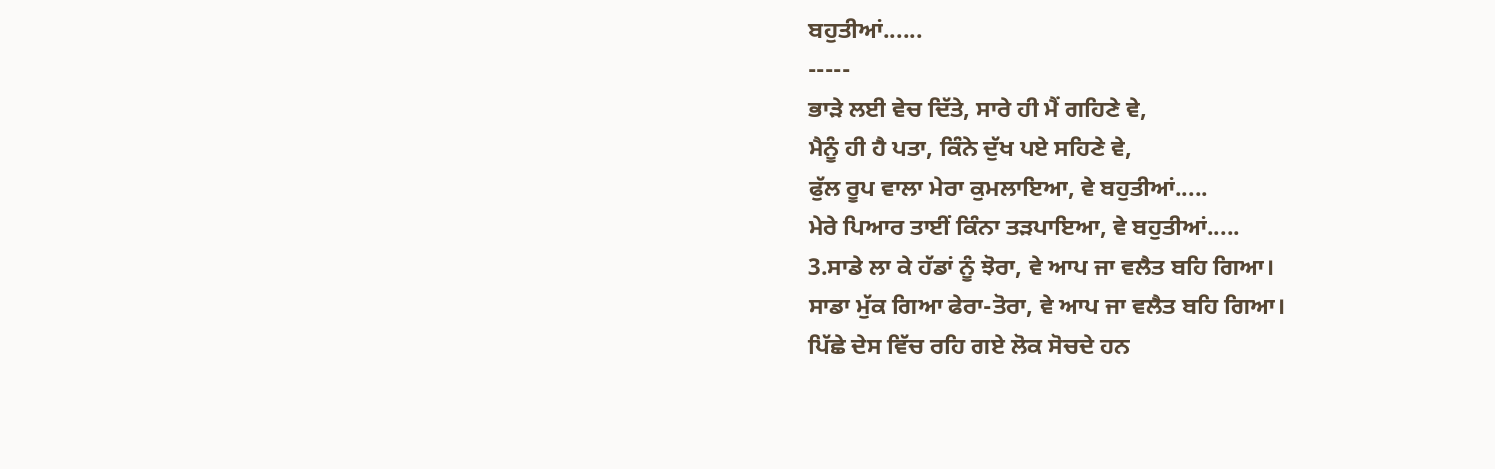ਬਹੁਤੀਆਂ......
-----
ਭਾੜੇ ਲਈ ਵੇਚ ਦਿੱਤੇ, ਸਾਰੇ ਹੀ ਮੈਂ ਗਹਿਣੇ ਵੇ,
ਮੈਨੂੰ ਹੀ ਹੈ ਪਤਾ, ਕਿੰਨੇ ਦੁੱਖ ਪਏ ਸਹਿਣੇ ਵੇ,
ਫੁੱਲ ਰੂਪ ਵਾਲਾ ਮੇਰਾ ਕੁਮਲਾਇਆ, ਵੇ ਬਹੁਤੀਆਂ.....
ਮੇਰੇ ਪਿਆਰ ਤਾਈਂ ਕਿੰਨਾ ਤੜਪਾਇਆ, ਵੇ ਬਹੁਤੀਆਂ.....
3.ਸਾਡੇ ਲਾ ਕੇ ਹੱਡਾਂ ਨੂੰ ਝੋਰਾ, ਵੇ ਆਪ ਜਾ ਵਲੈਤ ਬਹਿ ਗਿਆ।
ਸਾਡਾ ਮੁੱਕ ਗਿਆ ਫੇਰਾ-ਤੋਰਾ, ਵੇ ਆਪ ਜਾ ਵਲੈਤ ਬਹਿ ਗਿਆ।
ਪਿੱਛੇ ਦੇਸ ਵਿੱਚ ਰਹਿ ਗਏ ਲੋਕ ਸੋਚਦੇ ਹਨ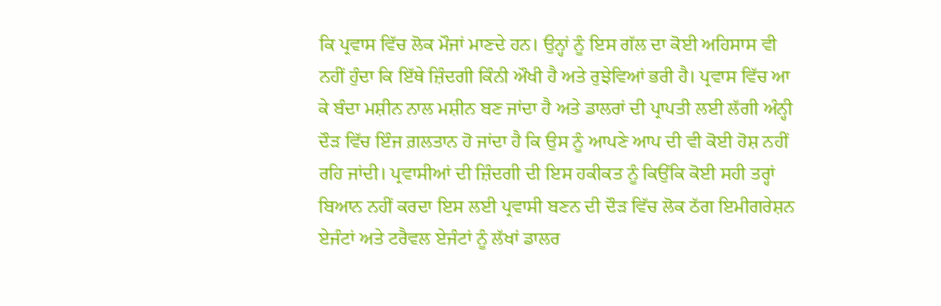ਕਿ ਪ੍ਰਵਾਸ ਵਿੱਚ ਲੋਕ ਮੌਜਾਂ ਮਾਣਦੇ ਹਨ। ਉਨ੍ਹਾਂ ਨੂੰ ਇਸ ਗੱਲ ਦਾ ਕੋਈ ਅਹਿਸਾਸ ਵੀ ਨਹੀਂ ਹੁੰਦਾ ਕਿ ਇੱਥੇ ਜ਼ਿੰਦਗੀ ਕਿੰਨੀ ਔਖੀ ਹੈ ਅਤੇ ਰੁਝੇਵਿਆਂ ਭਰੀ ਹੈ। ਪ੍ਰਵਾਸ ਵਿੱਚ ਆ ਕੇ ਬੰਦਾ ਮਸ਼ੀਨ ਨਾਲ ਮਸ਼ੀਨ ਬਣ ਜਾਂਦਾ ਹੈ ਅਤੇ ਡਾਲਰਾਂ ਦੀ ਪ੍ਰਾਪਤੀ ਲਈ ਲੱਗੀ ਅੰਨ੍ਹੀ ਦੌੜ ਵਿੱਚ ਇੰਜ ਗ਼ਲਤਾਨ ਹੋ ਜਾਂਦਾ ਹੈ ਕਿ ਉਸ ਨੂੰ ਆਪਣੇ ਆਪ ਦੀ ਵੀ ਕੋਈ ਹੋਸ਼ ਨਹੀਂ ਰਹਿ ਜਾਂਦੀ। ਪ੍ਰਵਾਸੀਆਂ ਦੀ ਜ਼ਿੰਦਗੀ ਦੀ ਇਸ ਹਕੀਕਤ ਨੂੰ ਕਿਉਂਕਿ ਕੋਈ ਸਹੀ ਤਰ੍ਹਾਂ ਬਿਆਨ ਨਹੀਂ ਕਰਦਾ ਇਸ ਲਈ ਪ੍ਰਵਾਸੀ ਬਣਨ ਦੀ ਦੌੜ ਵਿੱਚ ਲੋਕ ਠੱਗ ਇਮੀਗਰੇਸ਼ਨ ਏਜੰਟਾਂ ਅਤੇ ਟਰੈਵਲ ਏਜੰਟਾਂ ਨੂੰ ਲੱਖਾਂ ਡਾਲਰ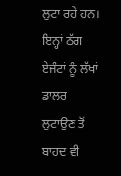ਲੁਟਾ ਰਹੇ ਹਨ। ਇਨ੍ਹਾਂ ਠੱਗ ਏਜੰਟਾਂ ਨੂੰ ਲੱਖਾਂ ਡਾਲਰ ਲੁਟਾਉਣ ਤੋਂ ਬਾਹਦ ਵੀ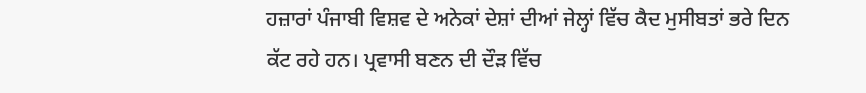ਹਜ਼ਾਰਾਂ ਪੰਜਾਬੀ ਵਿਸ਼ਵ ਦੇ ਅਨੇਕਾਂ ਦੇਸ਼ਾਂ ਦੀਆਂ ਜੇਲ੍ਹਾਂ ਵਿੱਚ ਕੈਦ ਮੁਸੀਬਤਾਂ ਭਰੇ ਦਿਨ ਕੱਟ ਰਹੇ ਹਨ। ਪ੍ਰਵਾਸੀ ਬਣਨ ਦੀ ਦੌੜ ਵਿੱਚ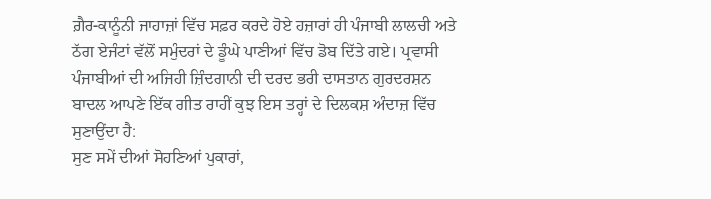ਗ਼ੈਰ-ਕਾਨੂੰਨੀ ਜਾਹਾਜ਼ਾਂ ਵਿੱਚ ਸਫ਼ਰ ਕਰਦੇ ਹੋਏ ਹਜ਼ਾਰਾਂ ਹੀ ਪੰਜਾਬੀ ਲਾਲਚੀ ਅਤੇ ਠੱਗ ਏਜੰਟਾਂ ਵੱਲੋਂ ਸਮੁੰਦਰਾਂ ਦੇ ਡੂੰਘੇ ਪਾਣੀਆਂ ਵਿੱਚ ਡੋਬ ਦਿੱਤੇ ਗਏ। ਪ੍ਰਵਾਸੀ ਪੰਜਾਬੀਆਂ ਦੀ ਅਜਿਹੀ ਜ਼ਿੰਦਗਾਨੀ ਦੀ ਦਰਦ ਭਰੀ ਦਾਸਤਾਨ ਗੁਰਦਰਸ਼ਨ ਬਾਦਲ ਆਪਣੇ ਇੱਕ ਗੀਤ ਰਾਹੀਂ ਕੁਝ ਇਸ ਤਰ੍ਹਾਂ ਦੇ ਦਿਲਕਸ਼ ਅੰਦਾਜ਼ ਵਿੱਚ ਸੁਣਾਉਂਦਾ ਹੈ:
ਸੁਣ ਸਮੇਂ ਦੀਆਂ ਸੋਹਣਿਆਂ ਪੁਕਾਰਾਂ,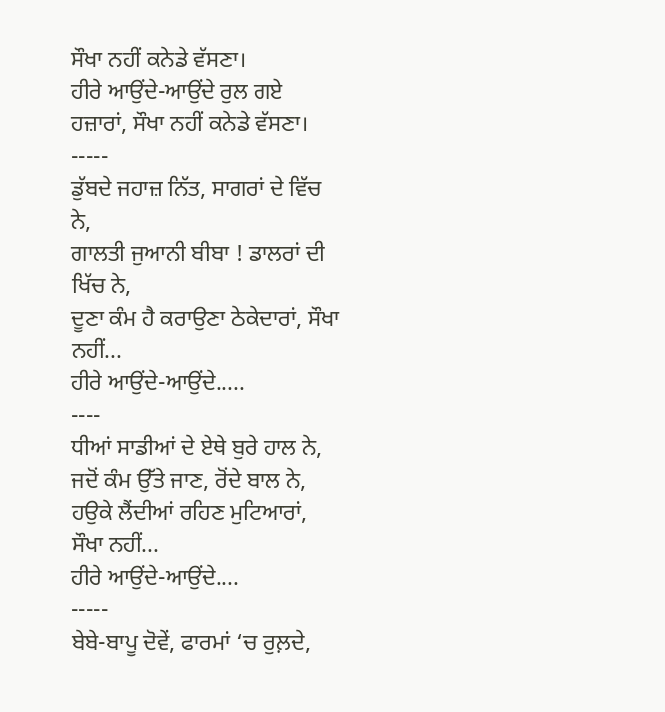ਸੌਖਾ ਨਹੀਂ ਕਨੇਡੇ ਵੱਸਣਾ।
ਹੀਰੇ ਆਉਂਦੇ-ਆਉਂਦੇ ਰੁਲ ਗਏ ਹਜ਼ਾਰਾਂ, ਸੌਖਾ ਨਹੀਂ ਕਨੇਡੇ ਵੱਸਣਾ।
-----
ਡੁੱਬਦੇ ਜਹਾਜ਼ ਨਿੱਤ, ਸਾਗਰਾਂ ਦੇ ਵਿੱਚ ਨੇ,
ਗਾਲਤੀ ਜੁਆਨੀ ਬੀਬਾ ! ਡਾਲਰਾਂ ਦੀ ਖਿੱਚ ਨੇ,
ਦੂਣਾ ਕੰਮ ਹੈ ਕਰਾਉਣਾ ਠੇਕੇਦਾਰਾਂ, ਸੌਖਾ ਨਹੀਂ...
ਹੀਰੇ ਆਉਂਦੇ-ਆਉਂਦੇ.....
----
ਧੀਆਂ ਸਾਡੀਆਂ ਦੇ ਏਥੇ ਬੁਰੇ ਹਾਲ ਨੇ,
ਜਦੋਂ ਕੰਮ ਉੱਤੇ ਜਾਣ, ਰੋਂਦੇ ਬਾਲ ਨੇ,
ਹਉਕੇ ਲੈਂਦੀਆਂ ਰਹਿਣ ਮੁਟਿਆਰਾਂ, ਸੌਖਾ ਨਹੀਂ...
ਹੀਰੇ ਆਉਂਦੇ-ਆਉਂਦੇ....
-----
ਬੇਬੇ-ਬਾਪੂ ਦੋਵੇਂ, ਫਾਰਮਾਂ ‘ਚ ਰੁਲ਼ਦੇ,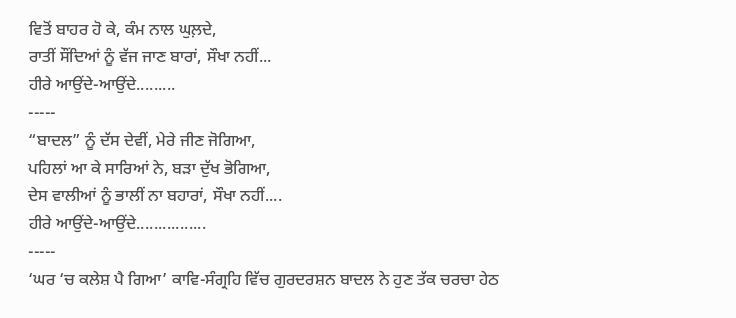ਵਿਤੋਂ ਬਾਹਰ ਹੋ ਕੇ, ਕੰਮ ਨਾਲ ਘੁਲ਼ਦੇ,
ਰਾਤੀਂ ਸੌਂਦਿਆਂ ਨੂੰ ਵੱਜ ਜਾਣ ਬਾਰਾਂ, ਸੌਖਾ ਨਹੀਂ...
ਹੀਰੇ ਆਉਂਦੇ-ਆਉਂਦੇ.........
-----
“ਬਾਦਲ” ਨੂੰ ਦੱਸ ਦੇਵੀਂ, ਮੇਰੇ ਜੀਣ ਜੋਗਿਆ,
ਪਹਿਲਾਂ ਆ ਕੇ ਸਾਰਿਆਂ ਨੇ, ਬੜਾ ਦੁੱਖ ਭੋਗਿਆ,
ਦੇਸ ਵਾਲੀਆਂ ਨੂੰ ਭਾਲੀਂ ਨਾ ਬਹਾਰਾਂ, ਸੌਖਾ ਨਹੀਂ....
ਹੀਰੇ ਆਉਂਦੇ-ਆਉਂਦੇ................
-----
‘ਘਰ ‘ਚ ਕਲੇਸ਼ ਪੈ ਗਿਆ’ ਕਾਵਿ-ਸੰਗ੍ਰਹਿ ਵਿੱਚ ਗੁਰਦਰਸ਼ਨ ਬਾਦਲ ਨੇ ਹੁਣ ਤੱਕ ਚਰਚਾ ਹੇਠ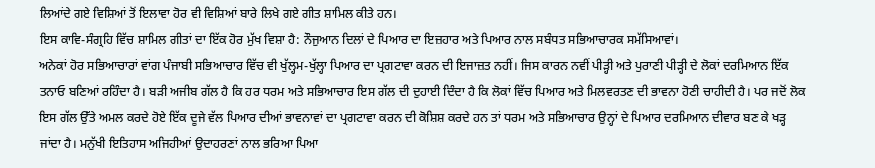ਲਿਆਂਦੇ ਗਏ ਵਿਸ਼ਿਆਂ ਤੋਂ ਇਲਾਵਾ ਹੋਰ ਵੀ ਵਿਸ਼ਿਆਂ ਬਾਰੇ ਲਿਖੇ ਗਏ ਗੀਤ ਸ਼ਾਮਿਲ ਕੀਤੇ ਹਨ।
ਇਸ ਕਾਵਿ-ਸੰਗ੍ਰਹਿ ਵਿੱਚ ਸ਼ਾਮਿਲ ਗੀਤਾਂ ਦਾ ਇੱਕ ਹੋਰ ਮੁੱਖ ਵਿਸ਼ਾ ਹੈ: ਨੌਜੁਆਨ ਦਿਲਾਂ ਦੇ ਪਿਆਰ ਦਾ ਇਜ਼ਹਾਰ ਅਤੇ ਪਿਆਰ ਨਾਲ ਸਬੰਧਤ ਸਭਿਆਚਾਰਕ ਸਮੱਸਿਆਵਾਂ।
ਅਨੇਕਾਂ ਹੋਰ ਸਭਿਆਚਾਰਾਂ ਵਾਂਗ ਪੰਜਾਬੀ ਸਭਿਆਚਾਰ ਵਿੱਚ ਵੀ ਖੁੱਲ੍ਹਮ-ਖੁੱਲ੍ਹਾ ਪਿਆਰ ਦਾ ਪ੍ਰਗਟਾਵਾ ਕਰਨ ਦੀ ਇਜਾਜ਼ਤ ਨਹੀਂ। ਜਿਸ ਕਾਰਨ ਨਵੀਂ ਪੀੜ੍ਹੀ ਅਤੇ ਪੁਰਾਣੀ ਪੀੜ੍ਹੀ ਦੇ ਲੋਕਾਂ ਦਰਮਿਆਨ ਇੱਕ ਤਨਾਓ ਬਣਿਆਂ ਰਹਿੰਦਾ ਹੈ। ਬੜੀ ਅਜੀਬ ਗੱਲ ਹੈ ਕਿ ਹਰ ਧਰਮ ਅਤੇ ਸਭਿਆਚਾਰ ਇਸ ਗੱਲ ਦੀ ਦੁਹਾਈ ਦਿੰਦਾ ਹੈ ਕਿ ਲੋਕਾਂ ਵਿੱਚ ਪਿਆਰ ਅਤੇ ਮਿਲਵਰਤਣ ਦੀ ਭਾਵਨਾ ਹੋਣੀ ਚਾਹੀਦੀ ਹੈ। ਪਰ ਜਦੋਂ ਲੋਕ ਇਸ ਗੱਲ ਉੱਤੇ ਅਮਲ ਕਰਦੇ ਹੋਏ ਇੱਕ ਦੂਜੇ ਵੱਲ ਪਿਆਰ ਦੀਆਂ ਭਾਵਨਾਵਾਂ ਦਾ ਪ੍ਰਗਟਾਵਾ ਕਰਨ ਦੀ ਕੋਸ਼ਿਸ਼ ਕਰਦੇ ਹਨ ਤਾਂ ਧਰਮ ਅਤੇ ਸਭਿਆਚਾਰ ਉਨ੍ਹਾਂ ਦੇ ਪਿਆਰ ਦਰਮਿਆਨ ਦੀਵਾਰ ਬਣ ਕੇ ਖੜ੍ਹ ਜਾਂਦਾ ਹੈ। ਮਨੁੱਖੀ ਇਤਿਹਾਸ ਅਜਿਹੀਆਂ ਉਦਾਹਰਣਾਂ ਨਾਲ ਭਰਿਆ ਪਿਆ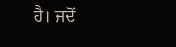ਹੈ। ਜਦੋਂ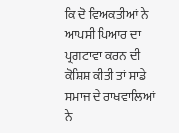ਕਿ ਦੋ ਵਿਅਕਤੀਆਂ ਨੇ ਆਪਸੀ ਪਿਆਰ ਦਾ ਪ੍ਰਗਟਾਵਾ ਕਰਨ ਦੀ ਕੋਸ਼ਿਸ਼ ਕੀਤੀ ਤਾਂ ਸਾਡੇ ਸਮਾਜ ਦੇ ਰਾਖਵਾਲਿਆਂ ਨੇ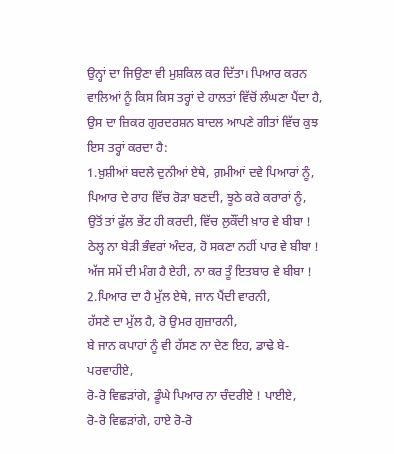ਉਨ੍ਹਾਂ ਦਾ ਜਿਉਣਾ ਵੀ ਮੁਸ਼ਕਿਲ ਕਰ ਦਿੱਤਾ। ਪਿਆਰ ਕਰਨ ਵਾਲਿਆਂ ਨੂੰ ਕਿਸ ਕਿਸ ਤਰ੍ਹਾਂ ਦੇ ਹਾਲਤਾਂ ਵਿੱਚੋਂ ਲੰਘਣਾ ਪੈਂਦਾ ਹੈ, ਉਸ ਦਾ ਜ਼ਿਕਰ ਗੁਰਦਰਸ਼ਨ ਬਾਦਲ ਆਪਣੇ ਗੀਤਾਂ ਵਿੱਚ ਕੁਝ ਇਸ ਤਰ੍ਹਾਂ ਕਰਦਾ ਹੈ:
1.ਖ਼ੁਸ਼ੀਆਂ ਬਦਲੇ ਦੁਨੀਆਂ ਏਥੇ, ਗ਼ਮੀਆਂ ਦਵੇ ਪਿਆਰਾਂ ਨੂੰ,
ਪਿਆਰ ਦੇ ਰਾਹ ਵਿੱਚ ਰੋੜਾ ਬਣਦੀ, ਝੂਠੇ ਕਰੇ ਕਰਾਰਾਂ ਨੂੰ,
ਉਤੋਂ ਤਾਂ ਫੁੱਲ ਭੇਂਟ ਹੀ ਕਰਦੀ, ਵਿੱਚ ਲੁਕੌਂਦੀ ਖ਼ਾਰ ਵੇ ਬੀਬਾ !
ਠੇਲ੍ਹ ਨਾ ਬੇੜੀ ਭੰਵਰਾਂ ਅੰਦਰ, ਹੋ ਸਕਣਾ ਨਹੀਂ ਪਾਰ ਵੇ ਬੀਬਾ !
ਅੱਜ ਸਮੇਂ ਦੀ ਮੰਗ ਹੈ ਏਹੀ, ਨਾ ਕਰ ਤੂੰ ਇਤਬਾਰ ਵੇ ਬੀਬਾ !
2.ਪਿਆਰ ਦਾ ਹੈ ਮੁੱਲ ਏਥੇ, ਜਾਨ ਪੈਂਦੀ ਵਾਰਨੀ,
ਹੱਸਣੇ ਦਾ ਮੁੱਲ ਹੈ, ਰੋ ਉਮਰ ਗੁਜ਼ਾਰਨੀ,
ਬੇ ਜਾਨ ਕਪਾਹਾਂ ਨੂੰ ਵੀ ਹੱਸਣ ਨਾ ਦੇਣ ਇਹ, ਡਾਢੇ ਬੇ-ਪਰਵਾਹੀਏ,
ਰੋ-ਰੋ ਵਿਛੜਾਂਗੇ, ਡੂੰਘੇ ਪਿਆਰ ਨਾ ਚੰਦਰੀਏ ! ਪਾਈਏ,
ਰੋ-ਰੋ ਵਿਛੜਾਂਗੇ, ਹਾਏ ਰੋ-ਰੋ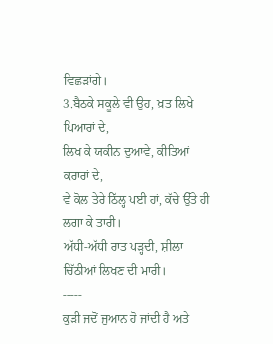ਵਿਛੜਾਂਗੇ।
3.ਬੈਠਕੇ ਸਕੂਲੇ ਵੀ ਉਹ, ਖ਼ਤ ਲਿਖੇ ਪਿਆਰਾਂ ਦੇ,
ਲਿਖ ਕੇ ਯਕੀਨ ਦੁਆਵੇ, ਕੀਤਿਆਂ ਕਰਾਰਾਂ ਦੇ,
ਵੇ ਕੋਲ ਤੇਰੇ ਠਿੱਲ੍ਹ ਪਈ ਹਾਂ, ਕੱਚੇ ਉੱਤੇ ਹੀ ਲਗਾ ਕੇ ਤਾਰੀ।
ਅੱਧੀ-ਅੱਧੀ ਰਾਤ ਪੜ੍ਹਦੀ, ਸ਼ੀਲਾ ਚਿੱਠੀਆਂ ਲਿਖਣ ਦੀ ਮਾਰੀ।
-----
ਕੁੜੀ ਜਦੋਂ ਜੁਆਨ ਹੋ ਜਾਂਦੀ ਹੈ ਅਤੇ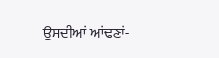ਉਸਦੀਆਂ ਆਂਢਣਾਂ-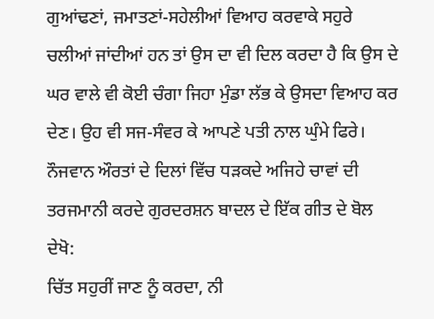ਗੁਆਂਢਣਾਂ, ਜਮਾਤਣਾਂ-ਸਹੇਲੀਆਂ ਵਿਆਹ ਕਰਵਾਕੇ ਸਹੁਰੇ ਚਲੀਆਂ ਜਾਂਦੀਆਂ ਹਨ ਤਾਂ ਉਸ ਦਾ ਵੀ ਦਿਲ ਕਰਦਾ ਹੈ ਕਿ ਉਸ ਦੇ ਘਰ ਵਾਲੇ ਵੀ ਕੋਈ ਚੰਗਾ ਜਿਹਾ ਮੁੰਡਾ ਲੱਭ ਕੇ ਉਸਦਾ ਵਿਆਹ ਕਰ ਦੇਣ। ਉਹ ਵੀ ਸਜ-ਸੰਵਰ ਕੇ ਆਪਣੇ ਪਤੀ ਨਾਲ ਘੁੰਮੇ ਫਿਰੇ। ਨੌਜਵਾਨ ਔਰਤਾਂ ਦੇ ਦਿਲਾਂ ਵਿੱਚ ਧੜਕਦੇ ਅਜਿਹੇ ਚਾਵਾਂ ਦੀ ਤਰਜਮਾਨੀ ਕਰਦੇ ਗੁਰਦਰਸ਼ਨ ਬਾਦਲ ਦੇ ਇੱਕ ਗੀਤ ਦੇ ਬੋਲ ਦੇਖੋ:
ਚਿੱਤ ਸਹੁਰੀਂ ਜਾਣ ਨੂੰ ਕਰਦਾ, ਨੀ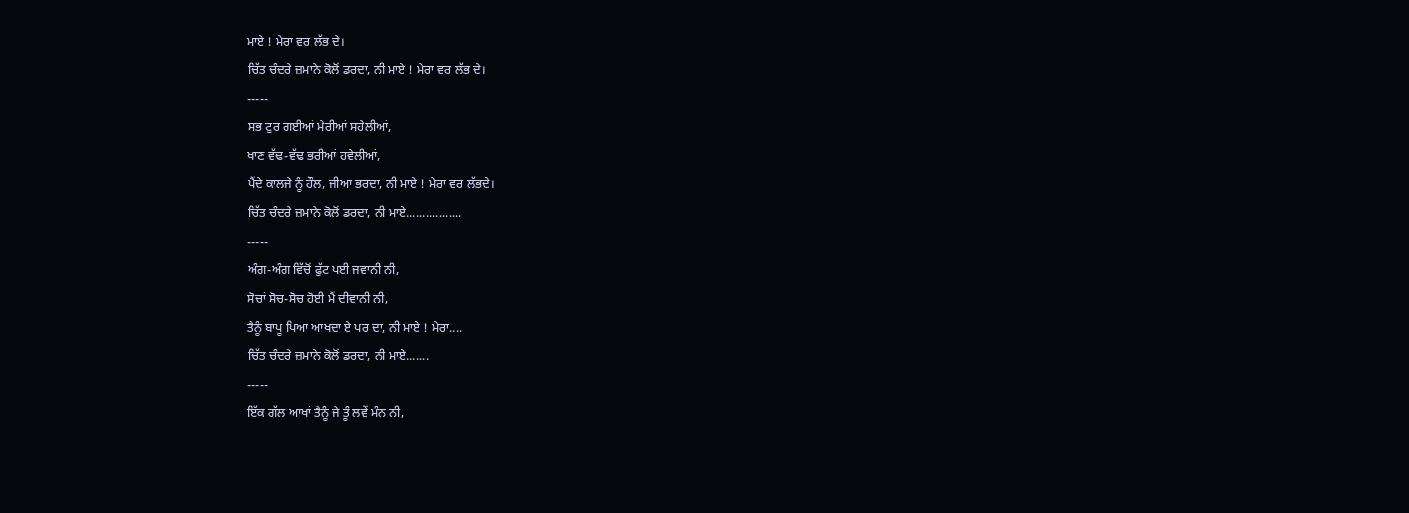ਮਾਏ ! ਮੇਰਾ ਵਰ ਲੱਭ ਦੇ।
ਚਿੱਤ ਚੰਦਰੇ ਜ਼ਮਾਨੇ ਕੋਲੋਂ ਡਰਦਾ, ਨੀ ਮਾਏ ! ਮੇਰਾ ਵਰ ਲੱਭ ਦੇ।
-----
ਸਭ ਟੁਰ ਗਈਆਂ ਮੇਰੀਆਂ ਸਹੇਲੀਆਂ,
ਖਾਣ ਵੱਢ-ਵੱਢ ਭਰੀਆਂ ਹਵੇਲੀਆਂ,
ਪੈਂਦੇ ਕਾਲਜੇ ਨੂੰ ਹੌਲ, ਜੀਆ ਭਰਦਾ, ਨੀ ਮਾਏ ! ਮੇਰਾ ਵਰ ਲੱਭਦੇ।
ਚਿੱਤ ਚੰਦਰੇ ਜ਼ਮਾਨੇ ਕੋਲੋਂ ਡਰਦਾ, ਨੀ ਮਾਏ.................
-----
ਅੰਗ-ਅੰਗ ਵਿੱਚੋਂ ਫੁੱਟ ਪਈ ਜਵਾਨੀ ਨੀ,
ਸੋਚਾਂ ਸੋਚ-ਸੋਚ ਹੋਈ ਮੈਂ ਦੀਵਾਨੀ ਨੀ,
ਤੈਨੂੰ ਬਾਪੂ ਪਿਆ ਆਖਦਾ ਏ ਪਰ ਦਾ, ਨੀ ਮਾਏ ! ਮੇਰਾ....
ਚਿੱਤ ਚੰਦਰੇ ਜ਼ਮਾਨੇ ਕੋਲੋਂ ਡਰਦਾ, ਨੀ ਮਾਏ.......
-----
ਇੱਕ ਗੱਲ ਆਖਾਂ ਤੈਨੂੰ ਜੇ ਤੂੰ ਲਵੇਂ ਮੰਨ ਨੀ,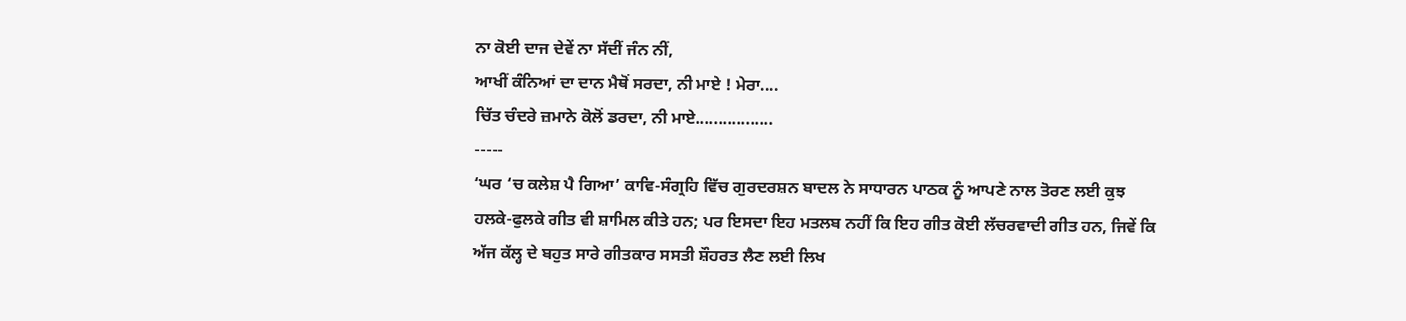ਨਾ ਕੋਈ ਦਾਜ ਦੇਵੇਂ ਨਾ ਸੱਦੀਂ ਜੰਨ ਨੀਂ,
ਆਖੀਂ ਕੰਨਿਆਂ ਦਾ ਦਾਨ ਮੈਥੋਂ ਸਰਦਾ, ਨੀ ਮਾਏ ! ਮੇਰਾ....
ਚਿੱਤ ਚੰਦਰੇ ਜ਼ਮਾਨੇ ਕੋਲੋਂ ਡਰਦਾ, ਨੀ ਮਾਏ.................
-----
‘ਘਰ ‘ਚ ਕਲੇਸ਼ ਪੈ ਗਿਆ’ ਕਾਵਿ-ਸੰਗ੍ਰਹਿ ਵਿੱਚ ਗੁਰਦਰਸ਼ਨ ਬਾਦਲ ਨੇ ਸਾਧਾਰਨ ਪਾਠਕ ਨੂੰ ਆਪਣੇ ਨਾਲ ਤੋਰਣ ਲਈ ਕੁਝ ਹਲਕੇ-ਫੁਲਕੇ ਗੀਤ ਵੀ ਸ਼ਾਮਿਲ ਕੀਤੇ ਹਨ; ਪਰ ਇਸਦਾ ਇਹ ਮਤਲਬ ਨਹੀਂ ਕਿ ਇਹ ਗੀਤ ਕੋਈ ਲੱਚਰਵਾਦੀ ਗੀਤ ਹਨ, ਜਿਵੇਂ ਕਿ ਅੱਜ ਕੱਲ੍ਹ ਦੇ ਬਹੁਤ ਸਾਰੇ ਗੀਤਕਾਰ ਸਸਤੀ ਸ਼ੌਹਰਤ ਲੈਣ ਲਈ ਲਿਖ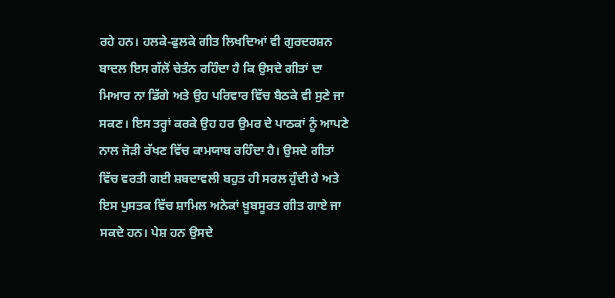ਰਹੇ ਹਨ। ਹਲਕੇ-ਫੁਲਕੇ ਗੀਤ ਲਿਖਦਿਆਂ ਵੀ ਗੁਰਦਰਸ਼ਨ ਬਾਦਲ ਇਸ ਗੱਲੋਂ ਚੇਤੰਨ ਰਹਿੰਦਾ ਹੈ ਕਿ ਉਸਦੇ ਗੀਤਾਂ ਦਾ ਮਿਆਰ ਨਾ ਡਿੱਗੇ ਅਤੇ ਉਹ ਪਰਿਵਾਰ ਵਿੱਚ ਬੈਠਕੇ ਵੀ ਸੁਣੇ ਜਾ ਸਕਣ। ਇਸ ਤਰ੍ਹਾਂ ਕਰਕੇ ਉਹ ਹਰ ਉਮਰ ਦੇ ਪਾਠਕਾਂ ਨੂੰ ਆਪਣੇ ਨਾਲ ਜੋੜੀ ਰੱਖਣ ਵਿੱਚ ਕਾਮਯਾਬ ਰਹਿੰਦਾ ਹੈ। ਉਸਦੇ ਗੀਤਾਂ ਵਿੱਚ ਵਰਤੀ ਗਈ ਸ਼ਬਦਾਵਲੀ ਬਹੁਤ ਹੀ ਸਰਲ ਹੁੰਦੀ ਹੈ ਅਤੇ ਇਸ ਪੁਸਤਕ ਵਿੱਚ ਸ਼ਾਮਿਲ ਅਨੇਕਾਂ ਖ਼ੂਬਸੂਰਤ ਗੀਤ ਗਾਏ ਜਾ ਸਕਦੇ ਹਨ। ਪੇਸ਼ ਹਨ ਉਸਦੇ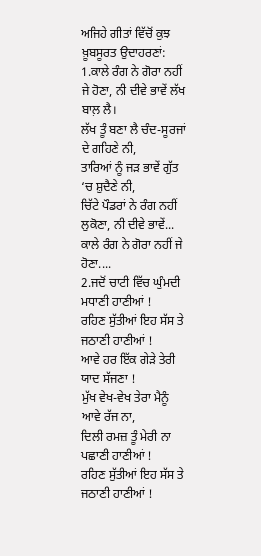ਅਜਿਹੇ ਗੀਤਾਂ ਵਿੱਚੋਂ ਕੁਝ ਖ਼ੂਬਸੂਰਤ ਉਦਾਹਰਣਾਂ:
1.ਕਾਲੇ ਰੰਗ ਨੇ ਗੋਰਾ ਨਹੀਂ ਜੇ ਹੋਣਾ, ਨੀ ਦੀਵੇ ਭਾਵੇਂ ਲੱਖ ਬਾਲ਼ ਲੈ।
ਲੱਖ ਤੂੰ ਬਣਾ ਲੈ ਚੰਦ-ਸੂਰਜਾਂ ਦੇ ਗਹਿਣੇ ਨੀ,
ਤਾਰਿਆਂ ਨੂੰ ਜੜ ਭਾਵੇਂ ਗੁੱਤ ‘ਚ ਸ਼ੁਦੈਣੇ ਨੀ,
ਚਿੱਟੇ ਪੌਡਰਾਂ ਨੇ ਰੰਗ ਨਹੀਂ ਲੁਕੋਣਾ, ਨੀ ਦੀਵੇ ਭਾਵੇਂ...
ਕਾਲੇ ਰੰਗ ਨੇ ਗੋਰਾ ਨਹੀਂ ਜੇ ਹੋਣਾ....
2.ਜਦੋਂ ਚਾਟੀ ਵਿੱਚ ਘੁੰਮਦੀ ਮਧਾਣੀ ਹਾਣੀਆਂ !
ਰਹਿਣ ਸੁੱਤੀਆਂ ਇਹ ਸੱਸ ਤੇ ਜਠਾਣੀ ਹਾਣੀਆਂ !
ਆਵੇ ਹਰ ਇੱਕ ਗੇੜੇ ਤੇਰੀ ਯਾਦ ਸੱਜਣਾ !
ਮੁੱਖ ਵੇਖ-ਵੇਖ ਤੇਰਾ ਮੈਨੂੰ ਆਵੇ ਰੱਜ ਨਾ,
ਦਿਲੀ ਰਮਜ਼ ਤੂੰ ਮੇਰੀ ਨਾ ਪਛਾਣੀ ਹਾਣੀਆਂ !
ਰਹਿਣ ਸੁੱਤੀਆਂ ਇਹ ਸੱਸ ਤੇ ਜਠਾਣੀ ਹਾਣੀਆਂ !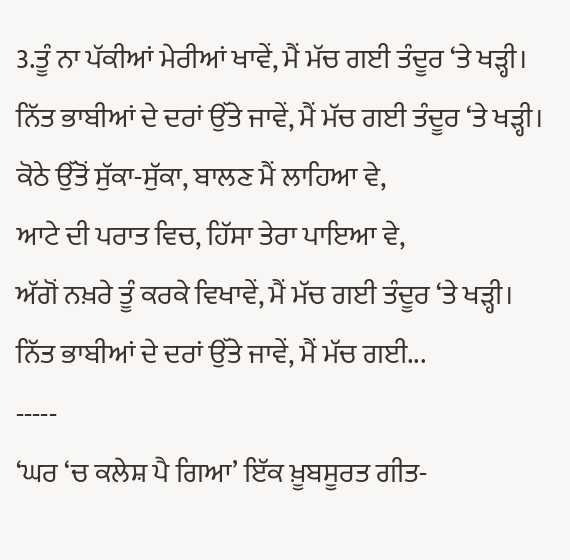3.ਤੂੰ ਨਾ ਪੱਕੀਆਂ ਮੇਰੀਆਂ ਖਾਵੇਂ, ਮੈਂ ਮੱਚ ਗਈ ਤੰਦੂਰ ‘ਤੇ ਖੜ੍ਹੀ।
ਨਿੱਤ ਭਾਬੀਆਂ ਦੇ ਦਰਾਂ ਉੱਤੇ ਜਾਵੇਂ, ਮੈਂ ਮੱਚ ਗਈ ਤੰਦੂਰ ‘ਤੇ ਖੜ੍ਹੀ।
ਕੋਠੇ ਉੱਤੋਂ ਸੁੱਕਾ-ਸੁੱਕਾ, ਬਾਲਣ ਮੈਂ ਲਾਹਿਆ ਵੇ,
ਆਟੇ ਦੀ ਪਰਾਤ ਵਿਚ, ਹਿੱਸਾ ਤੇਰਾ ਪਾਇਆ ਵੇ,
ਅੱਗੋਂ ਨਖ਼ਰੇ ਤੂੰ ਕਰਕੇ ਵਿਖਾਵੇਂ, ਮੈਂ ਮੱਚ ਗਈ ਤੰਦੂਰ ‘ਤੇ ਖੜ੍ਹੀ।
ਨਿੱਤ ਭਾਬੀਆਂ ਦੇ ਦਰਾਂ ਉੱਤੇ ਜਾਵੇਂ, ਮੈਂ ਮੱਚ ਗਈ...
-----
‘ਘਰ ‘ਚ ਕਲੇਸ਼ ਪੈ ਗਿਆ’ ਇੱਕ ਖ਼ੂਬਸੂਰਤ ਗੀਤ-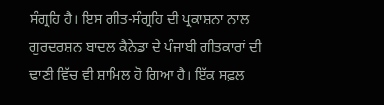ਸੰਗ੍ਰਹਿ ਹੈ। ਇਸ ਗੀਤ-ਸੰਗ੍ਰਹਿ ਦੀ ਪ੍ਰਕਾਸ਼ਨਾ ਨਾਲ ਗੁਰਦਰਸ਼ਨ ਬਾਦਲ ਕੈਨੇਡਾ ਦੇ ਪੰਜਾਬੀ ਗੀਤਕਾਰਾਂ ਦੀ ਢਾਣੀ ਵਿੱਚ ਵੀ ਸ਼ਾਮਿਲ ਹੋ ਗਿਆ ਹੈ। ਇੱਕ ਸਫ਼ਲ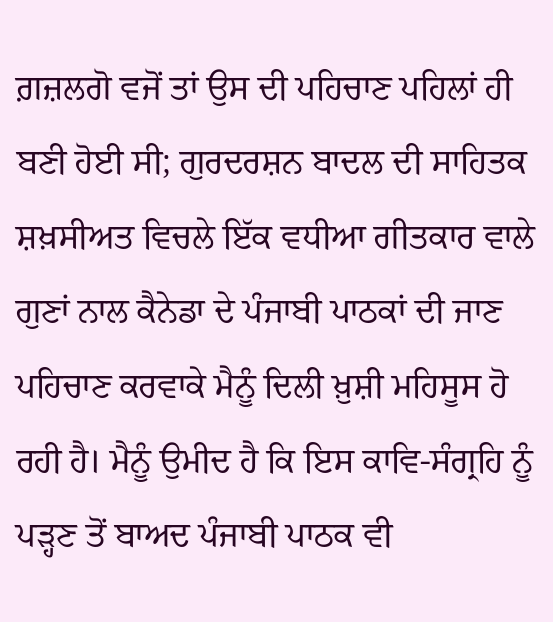ਗ਼ਜ਼ਲਗੋ ਵਜੋਂ ਤਾਂ ਉਸ ਦੀ ਪਹਿਚਾਣ ਪਹਿਲਾਂ ਹੀ ਬਣੀ ਹੋਈ ਸੀ; ਗੁਰਦਰਸ਼ਨ ਬਾਦਲ ਦੀ ਸਾਹਿਤਕ ਸ਼ਖ਼ਸੀਅਤ ਵਿਚਲੇ ਇੱਕ ਵਧੀਆ ਗੀਤਕਾਰ ਵਾਲੇ ਗੁਣਾਂ ਨਾਲ ਕੈਨੇਡਾ ਦੇ ਪੰਜਾਬੀ ਪਾਠਕਾਂ ਦੀ ਜਾਣ ਪਹਿਚਾਣ ਕਰਵਾਕੇ ਮੈਨੂੰ ਦਿਲੀ ਖ਼ੁਸ਼ੀ ਮਹਿਸੂਸ ਹੋ ਰਹੀ ਹੈ। ਮੈਨੂੰ ਉਮੀਦ ਹੈ ਕਿ ਇਸ ਕਾਵਿ-ਸੰਗ੍ਰਹਿ ਨੂੰ ਪੜ੍ਹਣ ਤੋਂ ਬਾਅਦ ਪੰਜਾਬੀ ਪਾਠਕ ਵੀ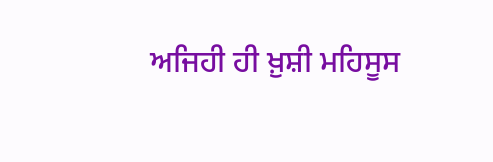ਅਜਿਹੀ ਹੀ ਖ਼ੁਸ਼ੀ ਮਹਿਸੂਸ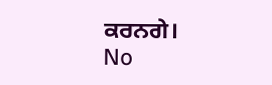ਕਰਨਗੇ।
No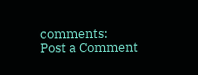comments:
Post a Comment